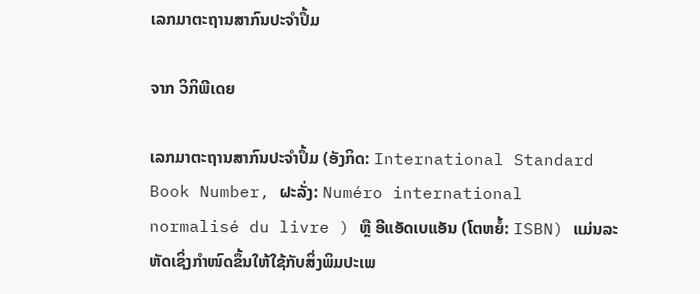ເລກມາຕະຖານສາກົນປະຈຳປຶ້ມ

ຈາກ ວິກິພີເດຍ

ເລກມາຕະຖານສາກົນປະຈຳປຶ້ມ (ອັງກິດ: International Standard Book Number, ຝະລັ່ງ: Numéro international normalisé du livre ) ຫຼື ອີແອັດເບແອັນ (ໂຕຫຍໍ້: ISBN) ແມ່ນລະຫັດເຊິ່ງກຳໜົດຂຶ້ນໃຫ້ໃຊ້ກັບສິ່ງພິມປະເພ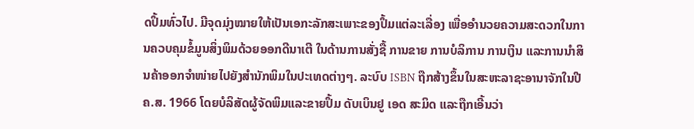ດປຶ້ມທົ່ວໄປ. ມີຈຸດມຸ່ງໝາຍໃຫ້ເປັນເອກະລັກສະເພາະຂອງປຶ້ມແຕ່ລະເລື່ອງ ເພື່ອອຳນວຍຄວາມສະດວກໃນການຄວບຄຸມຂໍ້ມູນສິ່ງພິມດ້ວຍອອກດີນາເຕີ ໃນດ້ານການສັ່ງຊື້ ການຂາຍ ການບໍລິການ ການເງິນ ແລະການນຳສິນຄ້າອອກຈຳໜ່າຍໄປຍັງສຳນັກພິມໃນປະເທດຕ່າງໆ. ລະບົບ ISBN ຖືກສ້າງຂຶ້ນໃນສະຫະລາຊະອານາຈັກໃນປີ ຄ.ສ. 1966 ໂດຍບໍລິສັດຜູ້ຈັດພິມແລະຂາຍປຶ້ມ ດັບເບິນຢູ ເອດ ສະມິດ ແລະຖືກເອີ້ນວ່າ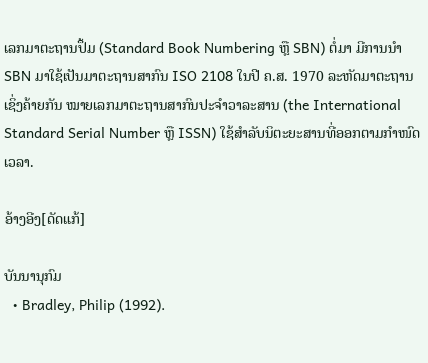ເລກມາຕະຖານປຶ້ມ (Standard Book Numbering ຫຼື SBN) ຕໍ່ມາ ມີການນຳ SBN ມາໃຊ້ເປັນມາຕະຖານສາກົນ ISO 2108 ໃນປີ ຄ.ສ. 1970 ລະຫັດມາຕະຖານເຊິ່ງຄ້າຍກັນ ໝາຍເລກມາຕະຖານສາກົນປະຈຳວາລະສານ (the International Standard Serial Number ຫຼື ISSN) ໃຊ້ສຳລັບນິຕະຍະສານທີ່ອອກຕາມກຳໜົດເວລາ.

ອ້າງອີງ[ດັດແກ້]

ບັນນານຸກົມ
  • Bradley, Philip (1992).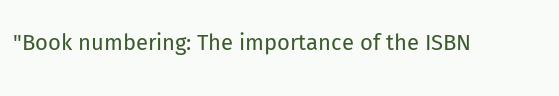"Book numbering: The importance of the ISBN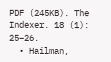PDF (245KB). The Indexer. 18 (1): 25–26.
  • Hailman,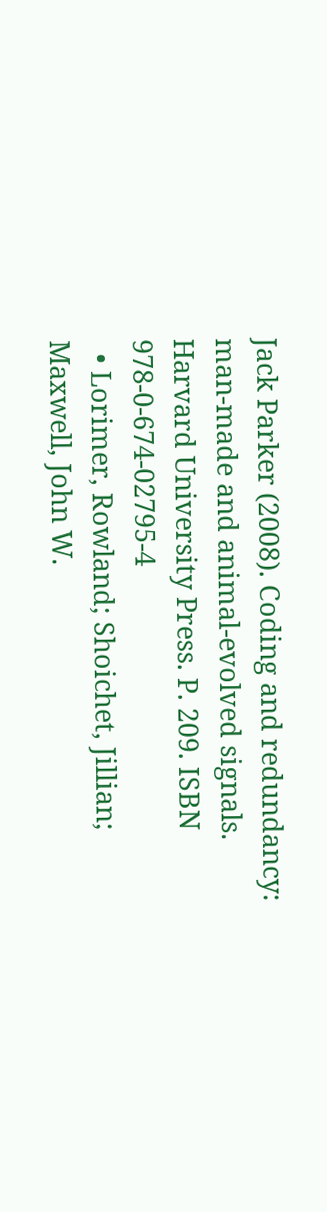Jack Parker (2008). Coding and redundancy: man-made and animal-evolved signals. Harvard University Press. P. 209. ISBN 978-0-674-02795-4
  • Lorimer, Rowland; Shoichet, Jillian; Maxwell, John W.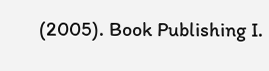(2005). Book Publishing I.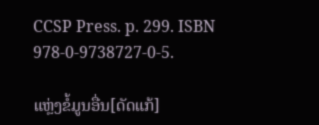CCSP Press. p. 299. ISBN 978-0-9738727-0-5.

ແຫຼ່ງຂໍ້ມູນອື່ນ[ດັດແກ້]